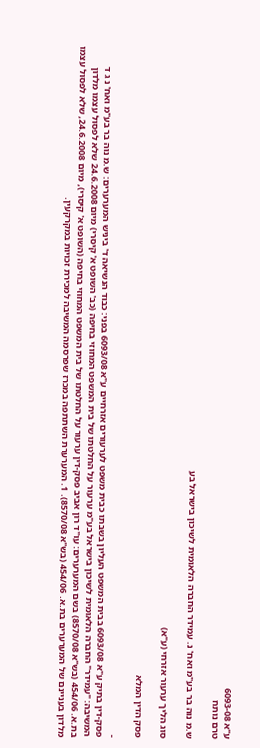ע"א 6093-08
טרם נותח

ש.מ נוה בר בע"מ ואח' נ. עמידר החברה הלאומית לשיכון בישראל בע

סוג הליך ערעור אזרחי (ע"א)

פסק הדין המלא

-
פסק-דין בתיק ע"א 6093/08 בבית המשפט העליון בשבתו כבית משפט לערעורים אזרחיים ע"א 6093/08 בפני: כבוד הנשיאה ד' ביניש המערערים: ש.מ נוה בר בע"מ ואח' נ ג ד המשיבה: "עמידר" החברה הלאומית לשיכון בישראל בע"מ ערעור על החלטתו של בית המשפט המחוזי בחיפה (כב' השופט א' קיסרי) מיום 24.6.2008 שלא לפסול עצמו מלדון בת.א. 454/06 (בש"א 8570/08) בשם המערערים: עו"ד רון אביב פסק-דין ערעור על החלטתו של בית המשפט המחוזי בחיפה (השופט א' קיסרי), מיום 24.6.2008, שלא לפסול עצמו מלדון בעניינם של המערערים בת.א. 454/06 (בש"א 8570/08). 1. המערערת השתתפה במכרז שפרסמה המשיבה למכירת זכויות במקרקעין.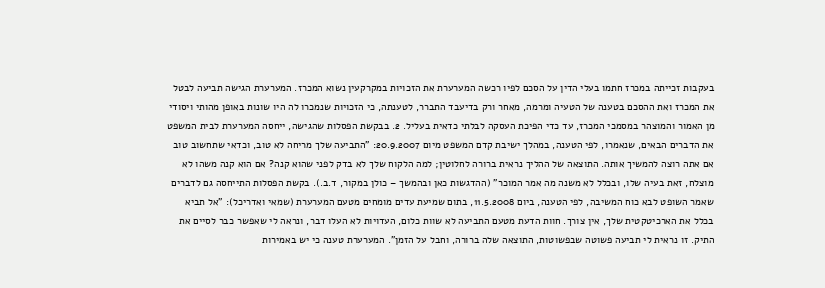בעקבות זכייתה במכרז חתמו בעלי הדין על הסכם לפיו רכשה המערערת את הזכויות במקרקעין נשוא המכרז. המערערת הגישה תביעה לבטל את המכרז ואת ההסכם בטענה של הטעיה ומרמה, מאחר ורק בדיעבד התברר, לטענתה, כי הזכויות שנמכרו לה היו שונות באופן מהותי ויסודי מן האמור והמוצהר במסמכי המכרז, עד כדי הפיכת העסקה לבלתי כדאית בעליל. 2. בבקשת הפסלות שהגישה, ייחסה המערערת לבית המשפט את הדברים הבאים, שנאמרו, לפי הטענה, במהלך ישיבת קדם המשפט מיום 20.9.2007: "התביעה שלך מריחה לא טוב, וכדאי שתחשוב טוב אם אתה רוצה להמשיך אותה. התוצאה של ההליך נראית ברורה לחלוטין; למה הלקוח שלך לא בדק לפני שהוא קנה? אם הוא קנה משהו לא מוצלח, זאת בעיה שלו, ובכלל לא משנה מה אמר המוכר" (ההדגשות כאן ובהמשך – כולן במקור, ד.ב.). בקשת הפסלות התייחסה גם לדברים שאמר השופט לבא כוח המשיבה, לפי הטענה, ביום 11.5.2008, בתום שמיעת עדים מומחים מטעם המערערת (שמאי ואדריכל): "אל תביא בכלל את הארכיטקטית שלך, אין צורך. חוות הדעת מטעם התביעה לא שוות כלום, העדויות לא העלו דבר, ונראה לי שאפשר כבר לסיים את התיק. זו נראית לי תביעה פשוטה שבפשוטות, התוצאה שלה ברורה, וחבל על הזמן". המערערת טענה כי יש באמירות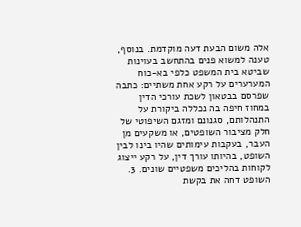אלה משום הבעת דעה מוקדמת. בנוסף, טענה למשוא פנים בהתחשב בעוינות שביטא בית המשפט כלפי בא-כוח המערערים על רקע אחת משתיים: כתבה שפרסם בבטאון לשכת עורכי הדין במחוז חיפה בה נכללה ביקורת על התנהלותם, סגנונם ומזגם השיפוטי של חלק מציבור השופטים, או משקעים מן העבר, בעקבות עימותים שהיו בינו לבין השופט, בהיותו עורך דין, על רקע ייצוג לקוחות בהליכים משפטיים שונים. 3. השופט דחה את בקשת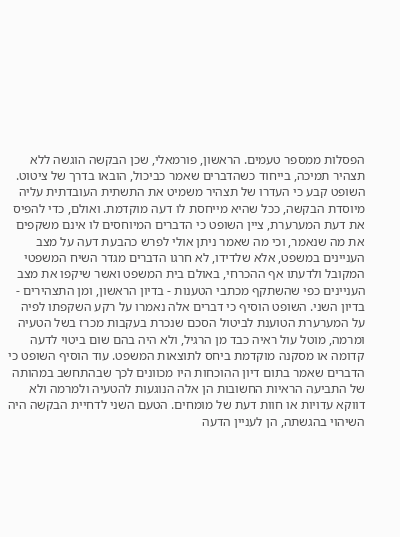הפסלות ממספר טעמים. הראשון, פורמאלי, שכן הבקשה הוגשה ללא תצהיר תמיכה, בייחוד כשהדברים שאמר כביכול, הובאו בדרך של ציטוט. השופט קבע כי העדרו של תצהיר משמיט את התשתית העובדתית עליה מיוסדת הבקשה, ככל שהיא מייחסת לו דעה מוקדמת. ואולם, כדי להפיס את דעת המערערת, ציין השופט כי הדברים המיוחסים לו אינם משקפים את מה שנאמר, וכי מה שאמר ניתן אולי לפרש כהבעת דעה על מצב העניינים במשפט, אלא שלדידו, לא חרגו הדברים מגדר השיח המשפטי המקובל ולדעתו אף ההכרחי, באולם בית המשפט ואשר שיקפו את מצב העניינים כפי שהשתקף מכתבי הטענות - בדיון הראשון, ומן התצהירים - בדיון השני. השופט הוסיף כי דברים אלה נאמרו על רקע השקפתו לפיה על המערערת הטוענת לביטול הסכם שנכרת בעקבות מכרז בשל הטעיה ומרמה, מוטל עול ראיה כבד מן הרגיל, ולא היה בהם שום ביטוי לדעה קדומה או מסקנה מוקדמת ביחס לתוצאות המשפט. עוד הוסיף השופט כי הדברים שאמר בתום דיון ההוכחות היו מכוונים לכך שבהתחשב במהותה של התביעה הראיות החשובות הן אלה הנוגעות להטעיה ולמרמה ולא דווקא עדויות או חוות דעת של מומחים. הטעם השני לדחיית הבקשה היה השיהוי בהגשתה, הן לעניין הדעה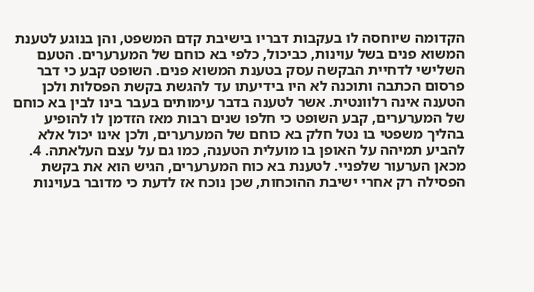הקדומה שיוחסה לו בעקבות דבריו בישיבת קדם המשפט, והן בנוגע לטענת המשוא פנים בשל עוינות, כביכול, כלפי בא כוחם של המערערים. הטעם השלישי לדחיית הבקשה עסק בטענת המשוא פנים. השופט קבע כי דבר פרסום הכתבה ותוכנה לא היו בידיעתו עד להגשת בקשת הפסלות ולכן הטענה אינה רלוונטית. אשר לטענה בדבר עימותים בעבר בינו לבין בא כוחם של המערערים, קבע השופט כי חלפו שנים רבות מאז הזדמן לו להופיע בהליך משפטי בו נטל חלק בא כוחם של המערערים, ולכן אינו יכול אלא להביע תמיהה על האופן בו מועלית הטענה, כמו גם על עצם העלאתה. 4. מכאן הערעור שלפניי. לטענת בא כוח המערערים, הגיש הוא את בקשת הפסילה רק אחרי ישיבת ההוכחות, שכן נוכח אז לדעת כי מדובר בעוינות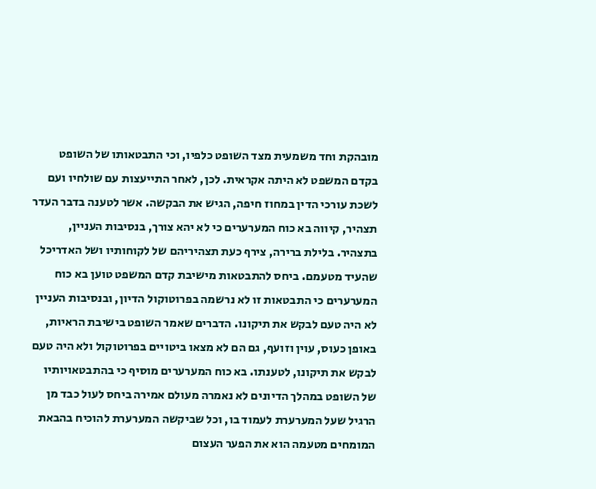מובהקת וחד משמעית מצד השופט כלפיו, וכי התבטאותו של השופט בקדם המשפט לא היתה אקראית. לכן, לאחר התייעצות עם שולחיו ועם לשכת עורכי הדין במחוז חיפה, הגיש את הבקשה. אשר לטענה בדבר העדר תצהיר, קיווה בא כוח המערערים כי לא יהא צורך, בנסיבות העניין, בתצהיר. בלילת ברירה, צירף כעת תצהיריהם של לקוחותיו ושל האדריכל שהעיד מטעמם. ביחס להתבטאות מישיבת קדם המשפט טוען בא כוח המערערים כי התבטאות זו לא נרשמה בפרוטוקול הדיון, ובנסיבות העניין לא היה טעם לבקש את תיקונו. הדברים שאמר השופט בישיבת הראיות, באופן כעוס, עוין וזועף, גם הם לא מצאו ביטויים בפרוטוקול ולא היה טעם לבקש את תיקונו, לטענתו. בא כוח המערערים מוסיף כי בהתבטאויותיו של השופט במהלך הדיונים לא נאמרה מעולם אמירה ביחס לעול כבד מן הרגיל שעל המערערת לעמוד בו, וכל שביקשה המערערת להוכיח בהבאת המומחים מטעמה הוא את הפער העצום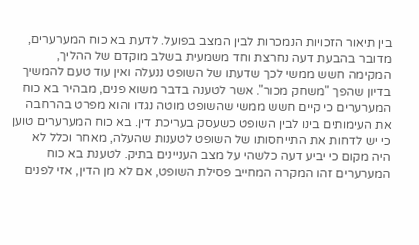בין תיאור הזכויות הנמכרות לבין המצב בפועל. לדעת בא כוח המערערים, מדובר בהבעת דעה נחרצת וחד משמעית בשלב מוקדם של ההליך, המקימה חשש ממשי לכך שדעתו של השופט ננעלה ואין עוד טעם להמשיך בדיון שהפך "משחק מכור". אשר לטענה בדבר משוא פנים, מבהיר בא כוח המערערים כי קיים חשש ממשי שהשופט מוטה נגדו והוא מפרט בהרחבה את העימותים בינו לבין השופט כשעסק בעריכת דין. בא כוח המערערים טוען כי יש לדחות את התייחסותו של השופט לטענות שהעלה, מאחר וכלל לא היה מקום כי יביע דעה כלשהי על מצב העניינים בתיק. לטענת בא כוח המערערים זהו המקרה המחייב פסילת השופט, אם לא מן הדין, אזי לפנים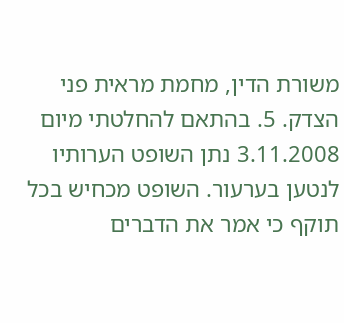משורת הדין, מחמת מראית פני הצדק. 5. בהתאם להחלטתי מיום 3.11.2008 נתן השופט הערותיו לנטען בערעור. השופט מכחיש בכל תוקף כי אמר את הדברים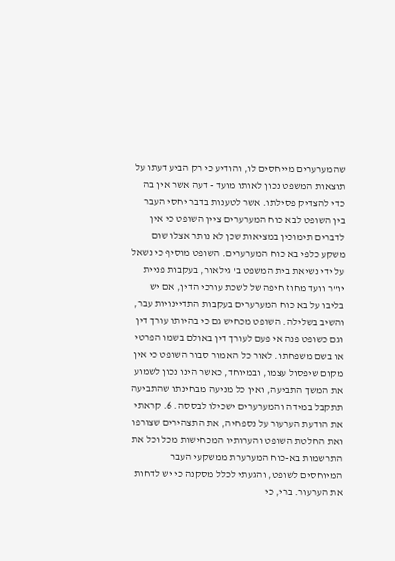שהמערערים מייחסים לו, והודיע כי רק הביע דעתו על תוצאות המשפט נכון לאותו מועד - דעה אשר אין בה כדי להצדיק פסילתו. אשר לטענות בדבר יחסי העבר בין השופט לבא כוח המערערים ציין השופט כי אין לדברים תימוכין במציאות שכן לא נותר אצלו שום משקע כלפי בא כוח המערערים. השופט מוסיף כי נשאל על ידי נשיאת בית המשפט ב' גילאור, בעקבות פניית יו"ר וועד מחוז חיפה של לשכת עורכי הדין, אם יש בליבו על בא כוח המערערים בעקבות התדיינויות עבר, והשיב בשלילה. השופט מכחיש גם כי בהיותו עורך דין וגם כשופט פנה אי פעם לעורך דין באולם בשמו הפרטי או בשם משפחתו. לאור כל האמור סבור השופט כי אין מקום שיפסול עצמו, ובמיוחד, כאשר הינו נכון לשמוע את המשך התביעה, ואין כל מניעה מבחינתו שהתביעה תתקבל במידה והמערערים ישכילו לבססה. 6. קראתי את הודעת הערעור על נספחיה, את התצהירים שצורפו ואת החלטת השופט והערותיו המכחישות מכל וכל את התרשמות בא-כוח המערערת ממשקעי העבר המיוחסים לשופט, והגעתי לכלל מסקנה כי יש לדחות את הערעור. ברי, כי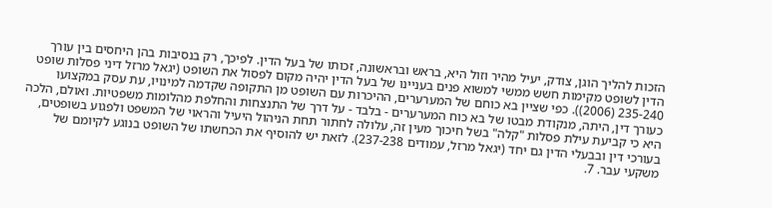הזכות להליך הוגן, צודק, יעיל מהיר וזול היא, בראש ובראשונה, זכותו של בעל הדין. לפיכך, רק בנסיבות בהן היחסים בין עורך הדין לשופט מקימות חשש ממשי למשוא פנים בעניינו של בעל הדין יהיה מקום לפסול את השופט (יגאל מרזל דיני פסלות שופט 235-240 (2006)). כפי שציין בא כוחם של המערערים, ההיכרות עם השופט מן התקופה שקדמה למינויו, עת עסק במקצועו כעורך דין, היתה, מנקודת מבטו של בא כוח המערערים - בלבד - על דרך של התנצחות והחלפת מהלומות משפטיות. ואולם, הלכה היא כי קביעת עילת פסלות "קלה" בשל חיכוך מעין זה, עלולה לחתור תחת הניהול היעיל והראוי של המשפט ולפגוע בשופטים, בעורכי דין ובבעלי הדין גם יחד (יגאל מרזל, עמודים 237-238). לזאת יש להוסיף את הכחשתו של השופט בנוגע לקיומם של משקעי עבר. 7.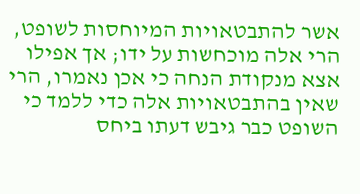אשר להתבטאויות המיוחסות לשופט, הרי אלה מוכחשות על ידו; אך אפילו אצא מנקודת הנחה כי אכן נאמרו, הרי שאין בהתבטאויות אלה כדי ללמד כי השופט כבר גיבש דעתו ביחס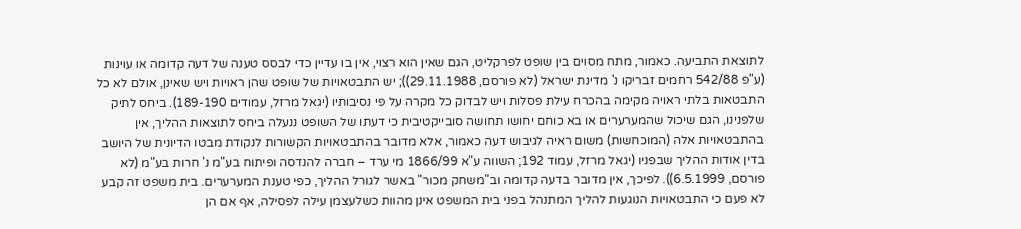לתוצאת התביעה. כאמור, מתח מסוים בין שופט לפרקליט, הגם שאין הוא רצוי, אין בו עדיין כדי לבסס טענה של דעה קדומה או עוינות (ע"פ 542/88 רחמים זבריקו נ' מדינת ישראל (לא פורסם, 29.11.1988)); יש התבטאויות של שופט שהן ראויות ויש שאינן, אולם לא כל התבטאות בלתי ראויה מקימה בהכרח עילת פסלות ויש לבדוק כל מקרה על פי נסיבותיו (יגאל מרזל, עמודים 189-190). ביחס לתיק שלפנינו, הגם שיכול שהמערערים או בא כוחם יחושו תחושה סובייקטיבית כי דעתו של השופט ננעלה ביחס לתוצאות ההליך, אין בהתבטאויות אלה (המוכחשות) משום ראיה לגיבוש דעה כאמור, אלא מדובר בהתבטאויות הקשורות לנקודת מבטו הדיונית של היושב בדין אודות ההליך שבפניו (יגאל מרזל, עמוד 192; השווה ע"א 1866/99 מי ערד – חברה להנדסה ופיתוח בע"מ נ' חרות בע"מ (לא פורסם, 6.5.1999)). לפיכך, אין מדובר בדעה קדומה וב"משחק מכור" באשר לגורל ההליך, כפי טענת המערערים. בית משפט זה קבע לא פעם כי התבטאויות הנוגעות להליך המתנהל בפני בית המשפט אינן מהוות כשלעצמן עילה לפסילה, אף אם הן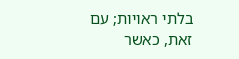בלתי ראויות; עם זאת, כאשר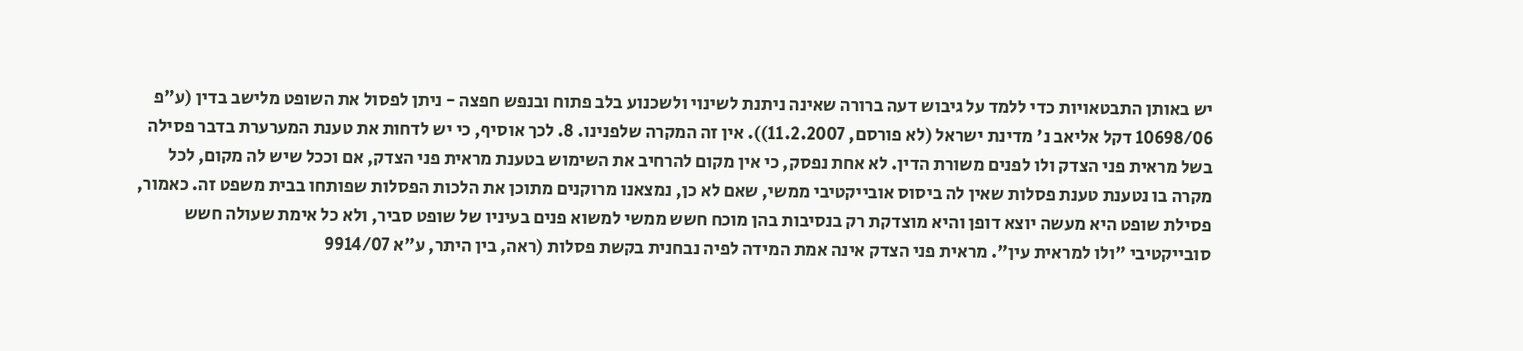יש באותן התבטאויות כדי ללמד על גיבוש דעה ברורה שאינה ניתנת לשינוי ולשכנוע בלב פתוח ובנפש חפצה - ניתן לפסול את השופט מלישב בדין (ע"פ 10698/06 דקל אליאב נ' מדינת ישראל (לא פורסם, 11.2.2007)). אין זה המקרה שלפנינו. 8. לכך אוסיף, כי יש לדחות את טענת המערערת בדבר פסילה בשל מראית פני הצדק ולו לפנים משורת הדין. לא אחת נפסק, כי אין מקום להרחיב את השימוש בטענת מראית פני הצדק, אם וככל שיש לה מקום, לכל מקרה בו נטענת טענת פסלות שאין לה ביסוס אובייקטיבי ממשי, שאם לא כן, נמצאנו מרוקנים מתוכן את הלכות הפסלות שפותחו בבית משפט זה. כאמור, פסילת שופט היא מעשה יוצא דופן והיא מוצדקת רק בנסיבות בהן מוכח חשש ממשי למשוא פנים בעיניו של שופט סביר, ולא כל אימת שעולה חשש סובייקטיבי "ולו למראית עין". מראית פני הצדק אינה אמת המידה לפיה נבחנית בקשת פסלות (ראה, בין היתר, ע"א 9914/07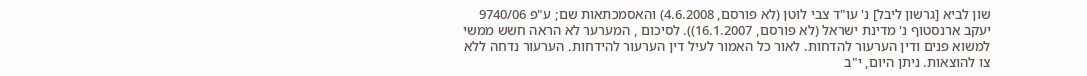שון לביא [גרשון ליבל] נ' עו"ד צבי לוטן (לא פורסם, 4.6.2008) והאסמכתאות שם; ע"פ 9740/06 יעקב ארנסטוף נ' מדינת ישראל (לא פורסם, 16.1.2007)). לסיכום , המערער לא הראה חשש ממשי למשוא פנים ודין הערעור להדחות. לאור כל האמור לעיל דין הערעור להידחות. הערעור נדחה ללא צו להוצאות. ניתן היום, י"ב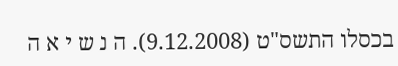בכסלו התשס"ט (9.12.2008). ה נ ש י א ה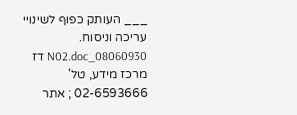___ העותק כפוף לשינויי עריכה וניסוח. 08060930_N02.doc דז מרכז מידע, טל' 02-6593666 ; אתר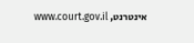אינטרנט, www.court.gov.il